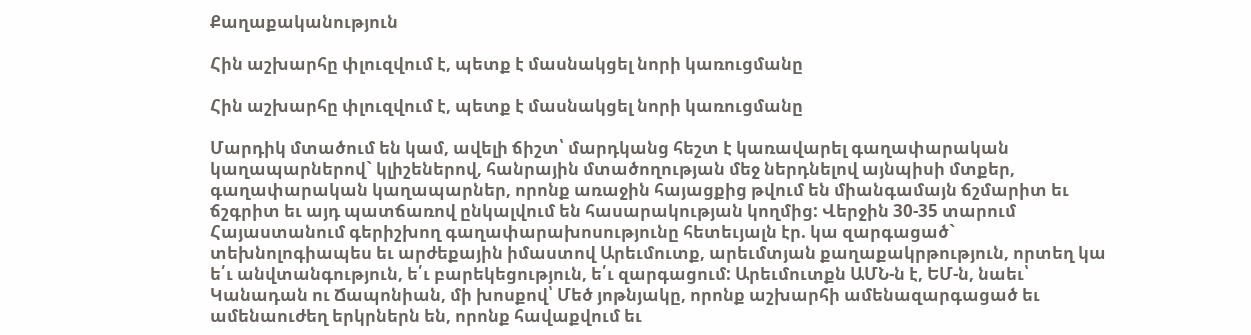Քաղաքականություն

Հին աշխարհը փլուզվում է, պետք է մասնակցել նորի կառուցմանը

Հին աշխարհը փլուզվում է, պետք է մասնակցել նորի կառուցմանը

Մարդիկ մտածում են կամ, ավելի ճիշտ՝ մարդկանց հեշտ է կառավարել գաղափարական կաղապարներով` կլիշեներով, հանրային մտածողության մեջ ներդնելով այնպիսի մտքեր, գաղափարական կաղապարներ, որոնք առաջին հայացքից թվում են միանգամայն ճշմարիտ եւ ճշգրիտ եւ այդ պատճառով ընկալվում են հասարակության կողմից: Վերջին 30-35 տարում Հայաստանում գերիշխող գաղափարախոսությունը հետեւյալն էր. կա զարգացած` տեխնոլոգիապես եւ արժեքային իմաստով Արեւմուտք, արեւմտյան քաղաքակրթություն, որտեղ կա ե՛ւ անվտանգություն, ե՛ւ բարեկեցություն, ե՛ւ զարգացում: Արեւմուտքն ԱՄՆ-ն է, ԵՄ-ն, նաեւ՝ Կանադան ու Ճապոնիան, մի խոսքով՝ Մեծ յոթնյակը, որոնք աշխարհի ամենազարգացած եւ ամենաուժեղ երկրներն են, որոնք հավաքվում եւ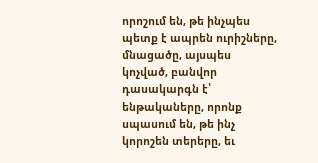որոշում են, թե ինչպես պետք է ապրեն ուրիշները, մնացածը, այսպես կոչված, բանվոր դասակարգն է՝ ենթակաները, որոնք սպասում են, թե ինչ կորոշեն տերերը, եւ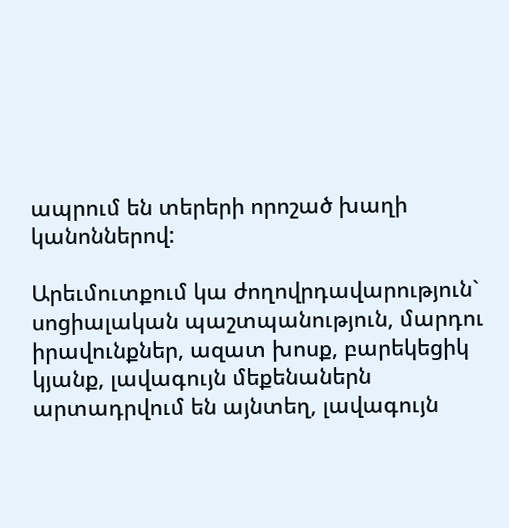ապրում են տերերի որոշած խաղի կանոններով:

Արեւմուտքում կա ժողովրդավարություն` սոցիալական պաշտպանություն, մարդու իրավունքներ, ազատ խոսք, բարեկեցիկ կյանք, լավագույն մեքենաներն արտադրվում են այնտեղ, լավագույն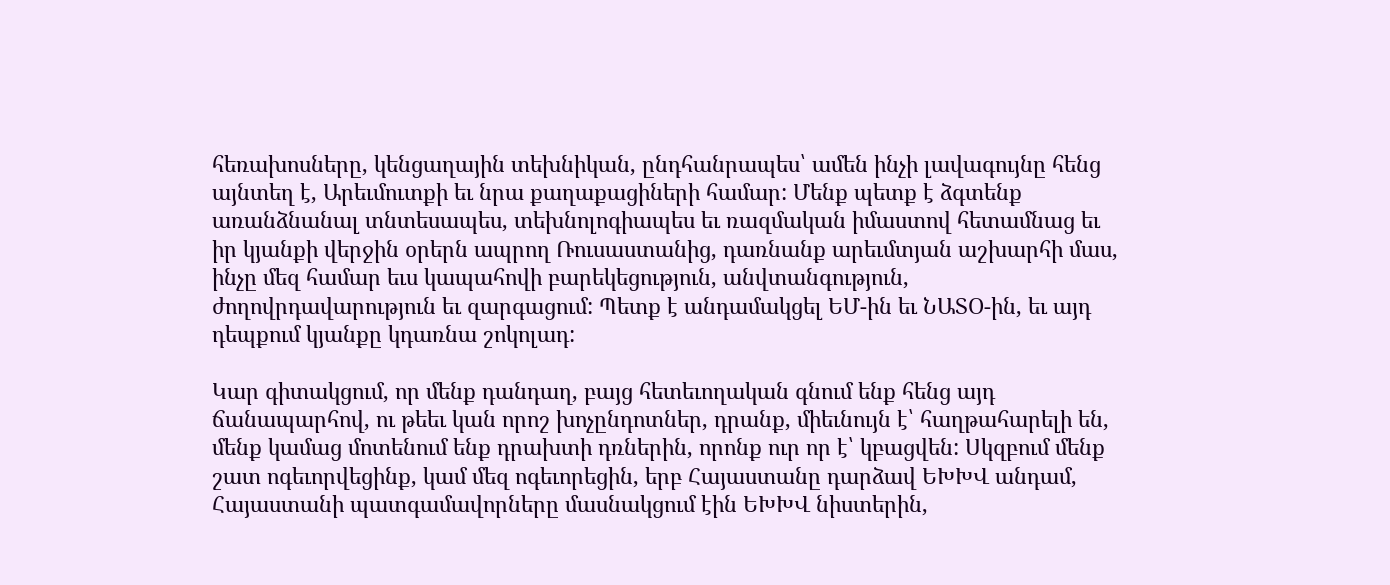հեռախոսները, կենցաղային տեխնիկան, ընդհանրապես՝ ամեն ինչի լավագույնը հենց այնտեղ է, Արեւմուտքի եւ նրա քաղաքացիների համար: Մենք պետք է ձգտենք առանձնանալ տնտեսապես, տեխնոլոգիապես եւ ռազմական իմաստով հետամնաց եւ իր կյանքի վերջին օրերն ապրող Ռուսաստանից, դառնանք արեւմտյան աշխարհի մաս, ինչը մեզ համար եւս կապահովի բարեկեցություն, անվտանգություն, ժողովրդավարություն եւ զարգացում: Պետք է անդամակցել ԵՄ-ին եւ ՆԱՏՕ-ին, եւ այդ դեպքում կյանքը կդառնա շոկոլադ:

Կար գիտակցում, որ մենք դանդաղ, բայց հետեւողական գնում ենք հենց այդ ճանապարհով, ու թեեւ կան որոշ խոչընդոտներ, դրանք, միեւնույն է՝ հաղթահարելի են, մենք կամաց մոտենում ենք դրախտի դռներին, որոնք ուր որ է՝ կբացվեն: Սկզբում մենք շատ ոգեւորվեցինք, կամ մեզ ոգեւորեցին, երբ Հայաստանը դարձավ ԵԽԽՎ անդամ, Հայաստանի պատգամավորները մասնակցում էին ԵԽԽՎ նիստերին,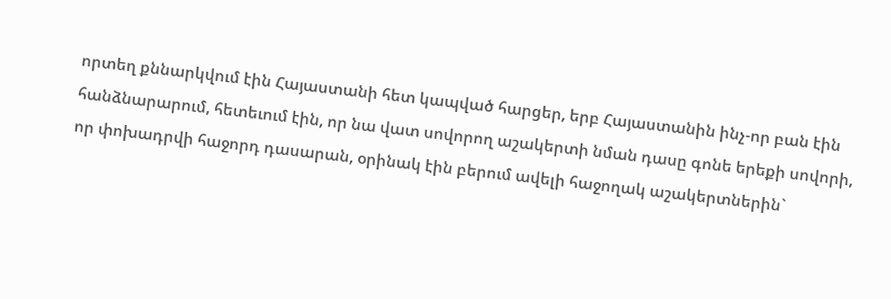որտեղ քննարկվում էին Հայաստանի հետ կապված հարցեր, երբ Հայաստանին ինչ-որ բան էին հանձնարարում, հետեւում էին, որ նա վատ սովորող աշակերտի նման դասը գոնե երեքի սովորի, որ փոխադրվի հաջորդ դասարան, օրինակ էին բերում ավելի հաջողակ աշակերտներին`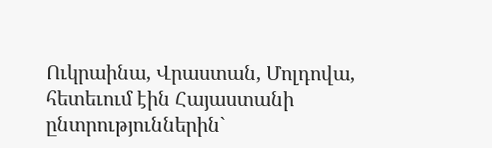Ուկրաինա, Վրաստան, Մոլդովա, հետեւում էին Հայաստանի ընտրություններին`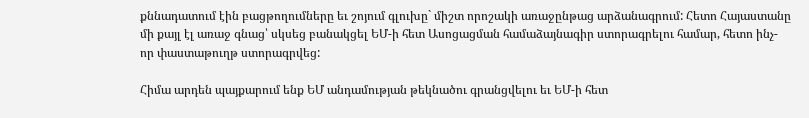քննադատում էին բացթողումները եւ շոյում գլուխը` միշտ որոշակի առաջընթաց արձանագրում: Հետո Հայաստանը մի քայլ էլ առաջ գնաց՝ սկսեց բանակցել ԵՄ-ի հետ Ասոցացման համաձայնագիր ստորագրելու համար, հետո ինչ-որ փաստաթուղթ ստորագրվեց:

Հիմա արդեն պայքարում ենք ԵՄ անդամության թեկնածու գրանցվելու եւ ԵՄ-ի հետ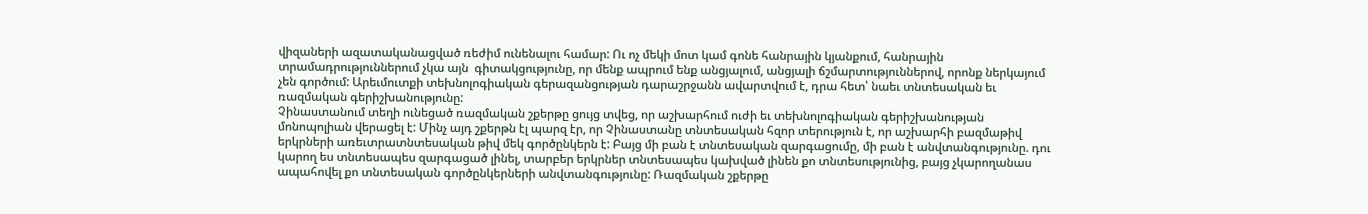վիզաների ազատականացված ռեժիմ ունենալու համար: Ու ոչ մեկի մոտ կամ գոնե հանրային կյանքում, հանրային տրամադրություններում չկա այն  գիտակցությունը, որ մենք ապրում ենք անցյալում, անցյալի ճշմարտություններով, որոնք ներկայում չեն գործում: Արեւմուտքի տեխնոլոգիական գերազանցության դարաշրջանն ավարտվում է, դրա հետ՝ նաեւ տնտեսական եւ ռազմական գերիշխանությունը:
Չինաստանում տեղի ունեցած ռազմական շքերթը ցույց տվեց, որ աշխարհում ուժի եւ տեխնոլոգիական գերիշխանության մոնոպոլիան վերացել է: Մինչ այդ շքերթն էլ պարզ էր, որ Չինաստանը տնտեսական հզոր տերություն է, որ աշխարհի բազմաթիվ երկրների առեւտրատնտեսական թիվ մեկ գործընկերն է: Բայց մի բան է տնտեսական զարգացումը, մի բան է անվտանգությունը. դու կարող ես տնտեսապես զարգացած լինել, տարբեր երկրներ տնտեսապես կախված լինեն քո տնտեսությունից, բայց չկարողանաս ապահովել քո տնտեսական գործընկերների անվտանգությունը: Ռազմական շքերթը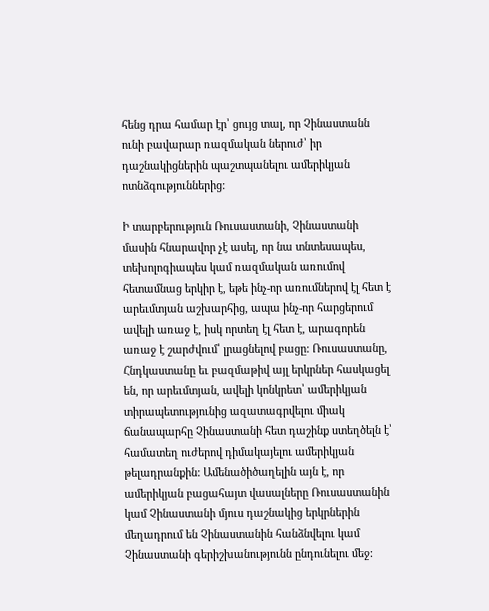հենց դրա համար էր՝ ցույց տալ, որ Չինաստանն ունի բավարար ռազմական ներուժ՝ իր դաշնակիցներին պաշտպանելու ամերիկյան ոտնձգություններից:

Ի տարբերություն Ռուսաստանի, Չինաստանի մասին հնարավոր չէ ասել, որ նա տնտեսապես, տեխոլոգիապես կամ ռազմական առումով հետամնաց երկիր է, եթե ինչ-որ առումներով էլ հետ է արեւմտյան աշխարհից, ապա ինչ-որ հարցերում ավելի առաջ է, իսկ որտեղ էլ հետ է, արագորեն առաջ է շարժվում՝ լրացնելով բացը: Ռուսաստանը, Հնդկաստանը եւ բազմաթիվ այլ երկրներ հասկացել են, որ արեւմտյան, ավելի կոնկրետ՝ ամերիկյան տիրապետությունից ազատագրվելու միակ ճանապարհը Չինաստանի հետ դաշինք ստեղծելն է՝ համատեղ ուժերով դիմակայելու ամերիկյան թելադրանքին: Ամենածիծաղելին այն է, որ ամերիկյան բացահայտ վասալները Ռուսաստանին կամ Չինաստանի մյուս դաշնակից երկրներին մեղադրում են Չինաստանին հանձնվելու կամ Չինաստանի գերիշխանությունն ընդունելու մեջ: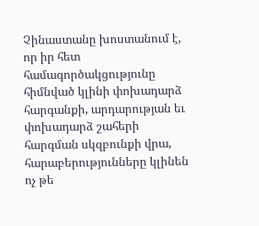Չինաստանը խոստանում է, որ իր հետ համագործակցությունը հիմնված կլինի փոխադարձ հարգանքի, արդարության եւ փոխադարձ շահերի հարգման սկզբունքի վրա, հարաբերությունները կլինեն ոչ թե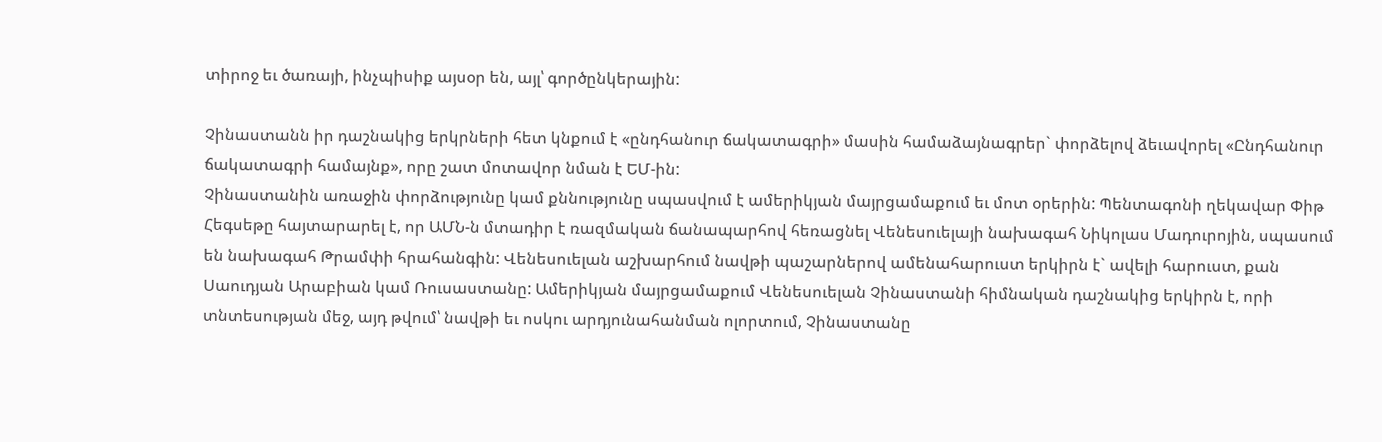տիրոջ եւ ծառայի, ինչպիսիք այսօր են, այլ՝ գործընկերային:

Չինաստանն իր դաշնակից երկրների հետ կնքում է «ընդհանուր ճակատագրի» մասին համաձայնագրեր` փորձելով ձեւավորել «Ընդհանուր ճակատագրի համայնք», որը շատ մոտավոր նման է ԵՄ-ին:
Չինաստանին առաջին փորձությունը կամ քննությունը սպասվում է ամերիկյան մայրցամաքում եւ մոտ օրերին: Պենտագոնի ղեկավար Փիթ Հեգսեթը հայտարարել է, որ ԱՄՆ-ն մտադիր է ռազմական ճանապարհով հեռացնել Վենեսուելայի նախագահ Նիկոլաս Մադուրոյին, սպասում են նախագահ Թրամփի հրահանգին: Վենեսուելան աշխարհում նավթի պաշարներով ամենահարուստ երկիրն է` ավելի հարուստ, քան Սաուդյան Արաբիան կամ Ռուսաստանը: Ամերիկյան մայրցամաքում Վենեսուելան Չինաստանի հիմնական դաշնակից երկիրն է, որի տնտեսության մեջ, այդ թվում՝ նավթի եւ ոսկու արդյունահանման ոլորտում, Չինաստանը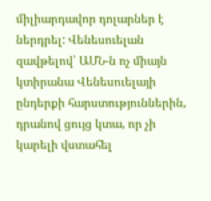միլիարդավոր դոլարներ է ներդրել: Վենեսուելան զավթելով՝ ԱՄՆ-ն ոչ միայն կտիրանա Վենեսուելայի ընդերքի հարստություններին, դրանով ցույց կտա, որ չի կարելի վստահել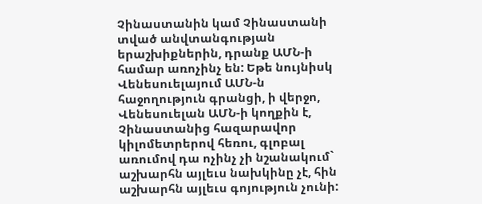Չինաստանին կամ Չինաստանի տված անվտանգության երաշխիքներին, դրանք ԱՄՆ-ի համար առոչինչ են: Եթե նույնիսկ Վենեսուելայում ԱՄՆ-ն հաջողություն գրանցի, ի վերջո, Վենեսուելան ԱՄՆ-ի կողքին է, Չինաստանից հազարավոր կիլոմետրերով հեռու, գլոբալ առումով դա ոչինչ չի նշանակում` աշխարհն այլեւս նախկինը չէ, հին աշխարհն այլեւս գոյություն չունի: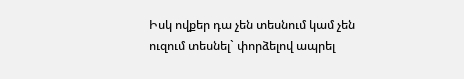Իսկ ովքեր դա չեն տեսնում կամ չեն ուզում տեսնել` փորձելով ապրել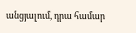անցյալում, դրա համար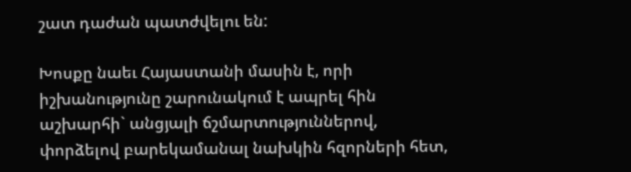շատ դաժան պատժվելու են:

Խոսքը նաեւ Հայաստանի մասին է, որի իշխանությունը շարունակում է ապրել հին աշխարհի` անցյալի ճշմարտություններով, փորձելով բարեկամանալ նախկին հզորների հետ,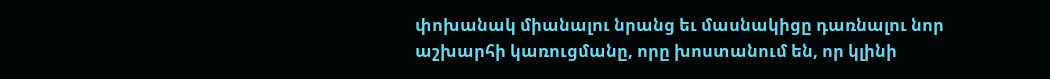փոխանակ միանալու նրանց եւ մասնակիցը դառնալու նոր աշխարհի կառուցմանը, որը խոստանում են, որ կլինի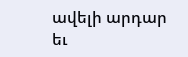ավելի արդար եւ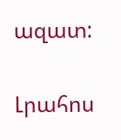ազատ:

Լրահոս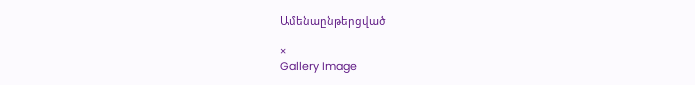Ամենաընթերցված

×
Gallery Image